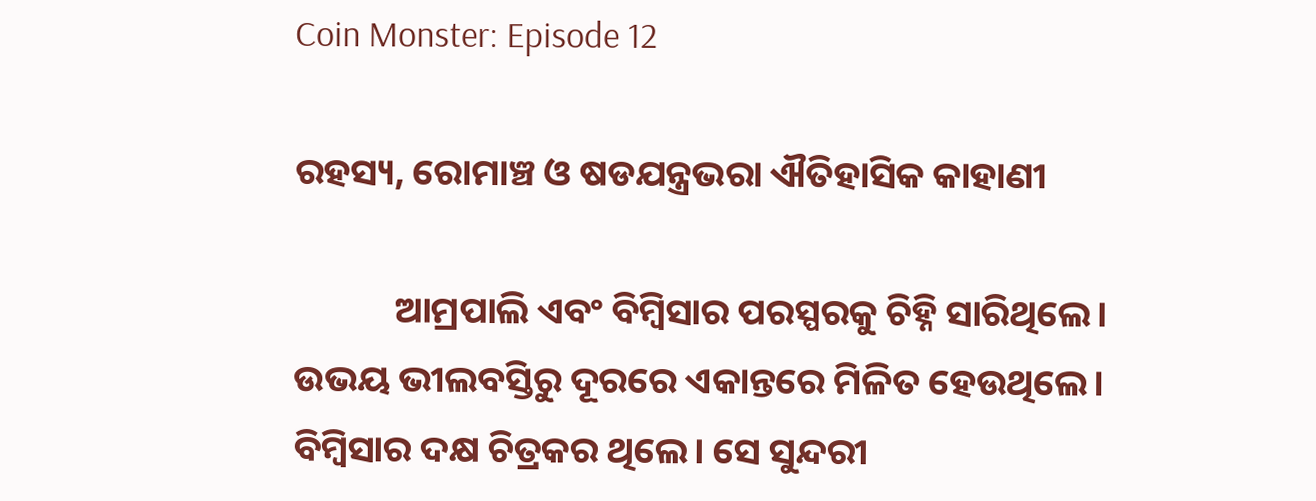Coin Monster: Episode 12

ରହସ୍ୟ, ରୋମାଞ୍ଚ ଓ ଷଡଯନ୍ତ୍ରଭରା ଐତିହାସିକ କାହାଣୀ

            ଆମ୍ରପାଲି ଏବଂ ବିମ୍ବିସାର ପରସ୍ପରକୁ ଚିହ୍ନି ସାରିଥିଲେ। ଉଭୟ ଭୀଲବସ୍ତିରୁ ଦୂରରେ ଏକାନ୍ତରେ ମିଳିତ ହେଉଥିଲେ। ବିମ୍ବିସାର ଦକ୍ଷ ଚିତ୍ରକର ଥିଲେ। ସେ ସୁନ୍ଦରୀ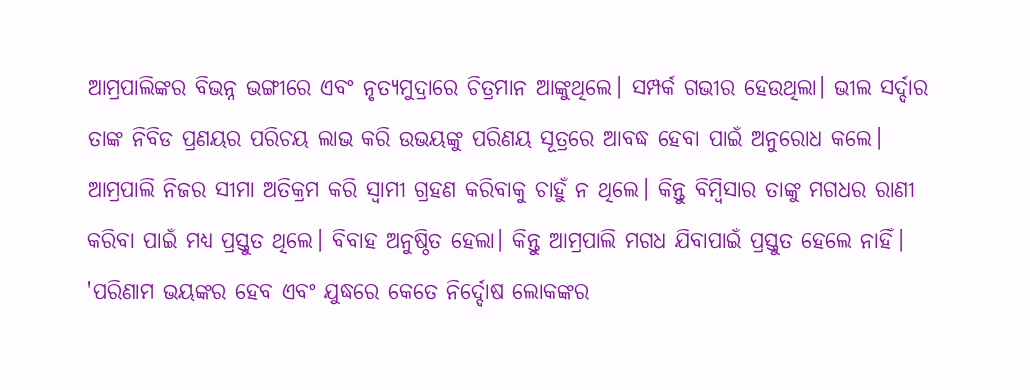ଆମ୍ରପାଲିଙ୍କର ବିଭନ୍ନ ଭଙ୍ଗୀରେ ଏବଂ ନୃତ୍ୟମୁଦ୍ରାରେ ଚିତ୍ରମାନ ଆଙ୍କୁଥିଲେ। ସମ୍ପର୍କ ଗଭୀର ହେଉଥିଲା। ଭୀଲ ସର୍ଦ୍ଦାର ତାଙ୍କ ନିବିଡ ପ୍ରଣୟର ପରିଚୟ ଲାଭ କରି ଉଭୟଙ୍କୁ ପରିଣୟ ସୂତ୍ରରେ ଆବଦ୍ଧ ହେବା ପାଇଁ ଅନୁରୋଧ କଲେ। ଆମ୍ରପାଲି ନିଜର ସୀମା ଅତିକ୍ରମ କରି ସ୍ଵାମୀ ଗ୍ରହଣ କରିବାକୁ ଚାହୁଁ ନ ଥିଲେ। କିନ୍ତୁ ବିମ୍ବିସାର ତାଙ୍କୁ ମଗଧର ରାଣୀ କରିବା ପାଇଁ ମଧ୍ୟ ପ୍ରସ୍ତୁତ ଥିଲେ। ବିବାହ ଅନୁଷ୍ଠିତ ହେଲା। କିନ୍ତୁ ଆମ୍ରପାଲି ମଗଧ ଯିବାପାଇଁ ପ୍ରସ୍ତୁତ ହେଲେ ନାହିଁ। 'ପରିଣାମ ଭୟଙ୍କର ହେବ ଏବଂ ଯୁଦ୍ଧରେ କେତେ ନିର୍ଦ୍ଦୋଷ ଲୋକଙ୍କର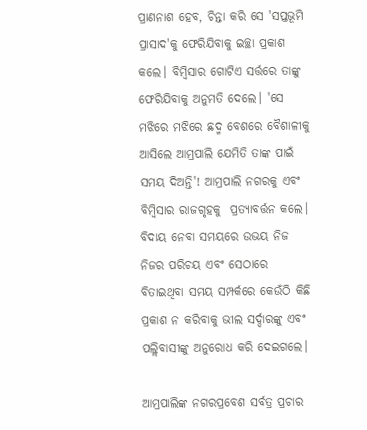ପ୍ରାଣନାଶ ହେବ, ଚିନ୍ତା କରି ସେ 'ସପ୍ତଭୂମି ପ୍ରାସାଦ'କୁ ଫେରିଯିବାକୁ ଇଚ୍ଛା ପ୍ରକାଶ କଲେ। ବିମ୍ବିସାର ଗୋଟିଏ ସର୍ତ୍ତରେ ତାଙ୍କୁ ଫେରିଯିବାକୁ ଅନୁମତି ଦେଲେ। 'ସେ ମଝିରେ ମଝିରେ ଛଦ୍ମ ବେଶରେ ବୈଶାଳୀକୁ ଆସିଲେ ଆମ୍ରପାଲି ଯେମିତି ତାଙ୍କ ପାଇଁ ସମୟ ଦିଅନ୍ତି'! ଆମ୍ରପାଲି ନଗରକୁ ଏବଂ ବିମ୍ବିସାର ରାଜଗୃହକୁ  ପ୍ରତ୍ୟାବର୍ତ୍ତନ କଲେ। ବିଦାୟ ନେବା ସମୟରେ ଉଭୟ ନିଜ ନିଜର ପରିଚୟ ଏବଂ ସେଠାରେ ବିତାଇଥିବା ସମୟ ସମ୍ପର୍କରେ କେଉଁଠି କିଛି ପ୍ରକାଶ ନ କରିବାକୁ ଭୀଲ ସର୍ଦ୍ଦାରଙ୍କୁ ଏବଂ ପଲ୍ଲିବାସୀଙ୍କୁ ଅନୁରୋଧ କରି ଦେଇଗଲେ।

ଆମ୍ରପାଲିଙ୍କ ନଗରପ୍ରବେଶ ସର୍ବତ୍ର ପ୍ରଚାର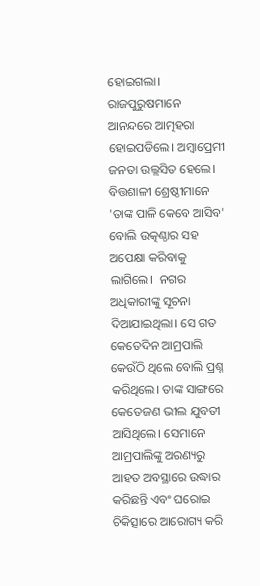ହୋଇଗଲା। ରାଜପୁରୁଷମାନେ ଆନନ୍ଦରେ ଆତ୍ମହରା ହୋଇପଡିଲେ। ଅମ୍ବାପ୍ରେମୀ ଜନତା ଉଲ୍ଲସିତ ହେଲେ। ବିତ୍ତଶାଳୀ ଶ୍ରେଷ୍ଠୀମାନେ 'ତାଙ୍କ ପାଳି କେବେ ଆସିବ' ବୋଲି ଉତ୍କଣ୍ଠାର ସହ ଅପେକ୍ଷା କରିବାକୁ ଲାଗିଲେ।  ନଗର ଅଧିକାରୀଙ୍କୁ ସୂଚନା ଦିଆଯାଇଥିଲା। ସେ ଗତ କେତେଦିନ ଆମ୍ରପାଲି କେଉଁଠି ଥିଲେ ବୋଲି ପ୍ରଶ୍ନ କରିଥିଲେ। ତାଙ୍କ ସାଙ୍ଗରେ କେତେଜଣ ଭୀଲ ଯୁବତୀ ଆସିଥିଲେ। ସେମାନେ ଆମ୍ରପାଲିଙ୍କୁ ଅରଣ୍ୟରୁ ଆହତ ଅବସ୍ଥାରେ ଉଦ୍ଧାର କରିଛନ୍ତି ଏବଂ ଘରୋଇ ଚିକିତ୍ସାରେ ଆରୋଗ୍ୟ କରି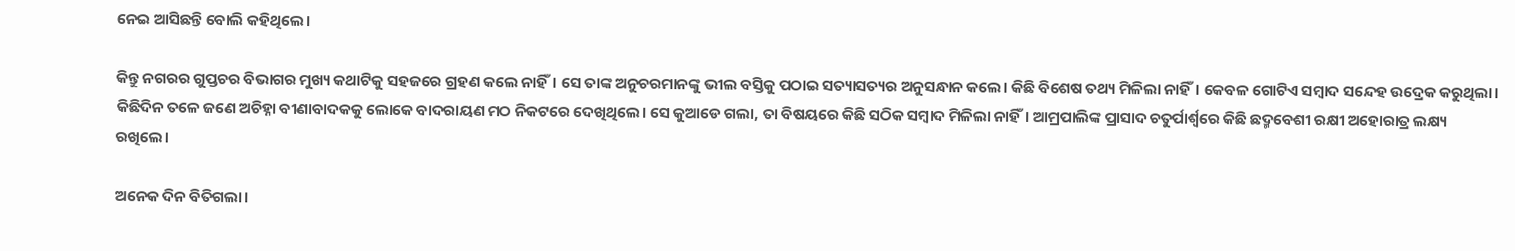ନେଇ ଆସିଛନ୍ତି ବୋଲି କହିଥିଲେ।

କିନ୍ତୁ ନଗରର ଗୁପ୍ତଚର ବିଭାଗର ମୁଖ୍ୟ କଥାଟିକୁ ସହଜରେ ଗ୍ରହଣ କଲେ ନାହିଁ। ସେ ତାଙ୍କ ଅନୁଚରମାନଙ୍କୁ ଭୀଲ ବସ୍ତିକୁ ପଠାଇ ସତ୍ୟାସତ୍ୟର ଅନୁସନ୍ଧାନ କଲେ। କିଛି ବିଶେଷ ତଥ୍ୟ ମିଳିଲା ନାହିଁ। କେବଳ ଗୋଟିଏ ସମ୍ବାଦ ସନ୍ଦେହ ଉଦ୍ରେକ କରୁଥିଲା। କିଛିଦିନ ତଳେ ଜଣେ ଅଚିହ୍ନା ବୀଣାବାଦକକୁ ଲୋକେ ବାଦରାୟଣ ମଠ ନିକଟରେ ଦେଖିଥିଲେ। ସେ କୁଆଡେ ଗଲା, ତା ବିଷୟରେ କିଛି ସଠିକ ସମ୍ବାଦ ମିଳିଲା ନାହିଁ। ଆମ୍ରପାଲିଙ୍କ ପ୍ରାସାଦ ଚତୁର୍ପାର୍ଶ୍ଵରେ କିଛି ଛଦ୍ମବେଶୀ ରକ୍ଷୀ ଅହୋରାତ୍ର ଲକ୍ଷ୍ୟ ରଖିଲେ।

ଅନେକ ଦିନ ବିତିଗଲା।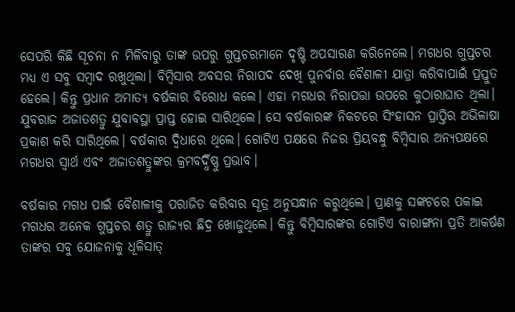ସେପରି କିଛି ସୂଚନା ନ ମିଳିବାରୁ ତାଙ୍କ ଉପରୁ ଗୁପ୍ତଚରମାନେ ଦୃଷ୍ଟି ଅପସାରଣ କରିନେଲେ। ମଗଧର ଗୁପ୍ତଚର ମଧ୍ୟ ଏ ସବୁ ସମ୍ବାଦ ରଖୁଥିଲା। ବିମ୍ବିସାର ଅବସର ନିରାପଦ ଦେଖି ପୁନର୍ବାର ବୈଶାଳୀ ଯାତ୍ରା କରିବାପାଇଁ ପ୍ରସ୍ତୁତ ହେଲେ। କିନ୍ତୁ ପ୍ରଧାନ ଅମାତ୍ୟ ବର୍ଷକାର ବିରୋଧ କଲେ। ଏହା ମଗଧର ନିରାପତ୍ତା ଉପରେ କୁଠାରାଘାତ ଥିଲା। ଯୁବରାଜ ଅଜାତଶତ୍ରୁ ଯୁବାବସ୍ଥା ପ୍ରାପ୍ତ ହୋଇ ସାରିଥିଲେ। ସେ ବର୍ଷକାରଙ୍କ ନିକଟରେ ସିଂହାସନ ପ୍ରାପ୍ତିର ଅଭିଳାଷା ପ୍ରକାଶ କରି ସାରିଥିଲେ। ବର୍ଷକାର ଦ୍ଵିଧାରେ ଥିଲେ। ଗୋଟିଏ ପକ୍ଷରେ ନିଜର ପ୍ରିୟବନ୍ଧୁ ବିମ୍ବିସାର ଅନ୍ୟପକ୍ଷରେ ମଗଧର ସ୍ଵାର୍ଥ ଏବଂ ଅଜାତଶତ୍ରୁଙ୍କର କ୍ରମବର୍ଦ୍ଧିଷ୍ଣୁ ପ୍ରଭାବ।

ବର୍ଷକାର ମଗଧ ପାଇଁ ବୈଶାଳୀକୁ ପରାଜିତ କରିବାର ସୂତ୍ର ଅନୁସନ୍ଧାନ କରୁଥିଲେ। ପ୍ରାଣକୁ ସଙ୍କଟରେ ପକାଇ ମଗଧର ଅନେକ ଗୁପ୍ତଚର ଶତ୍ରୁ ରାଜ୍ୟର ଛିଦ୍ର ଖୋଜୁଥିଲେ। କିନ୍ତୁ ବିମ୍ବିସାରଙ୍କର ଗୋଟିଏ ବାରାଙ୍ଗନା ପ୍ରତି ଆକର୍ଷଣ ତାଙ୍କର ସବୁ ଯୋଜନାକୁ ଧୂଳିସାତ୍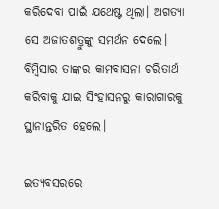କରିଦେବା ପାଇଁ ଯଥେଷ୍ଟ ଥିଲା। ଅଗତ୍ୟା ସେ ଅଜାତଶତ୍ରୁଙ୍କୁ ସମର୍ଥନ ଦେଲେ। ବିମ୍ବିସାର ତାଙ୍କର କାମବାସନା ଚରିତାର୍ଥ କରିବାକୁ ଯାଇ ସିଂହାସନରୁ କାରାଗାରକୁ ସ୍ଥାନାନ୍ତରିତ ହେଲେ।

ଇତ୍ୟବସରରେ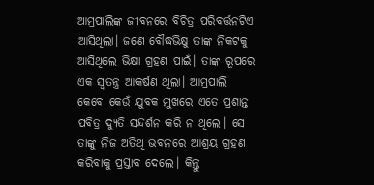ଆମ୍ରପାଲିଙ୍କ ଜୀବନରେ ବିଚିତ୍ର ପରିବର୍ତ୍ତନଟିଏ ଆସିଥିଲା। ଜଣେ ବୌଦ୍ଧଭିକ୍ଷୁ ତାଙ୍କ ନିକଟକୁ ଆସିଥିଲେ ଭିକ୍ଷା ଗ୍ରହଣ ପାଇଁ। ତାଙ୍କ ରୂପରେ ଏକ ସ୍ୱତନ୍ତ୍ର ଆକର୍ଷଣ ଥିଲା। ଆମ୍ରପାଲି କେବେ କେଉଁ ଯୁବକ ମୁଖରେ ଏତେ ପ୍ରଶାନ୍ତ ପବିତ୍ର ଦ୍ୟୁତି ସନ୍ଦର୍ଶନ କରି ନ ଥିଲେ। ସେ ତାଙ୍କୁ ନିଜ ଅତିଥି ଭବନରେ ଆଶ୍ରୟ ଗ୍ରହଣ କରିବାକୁ ପ୍ରସ୍ତାବ ଦେଲେ। କିନ୍ତୁ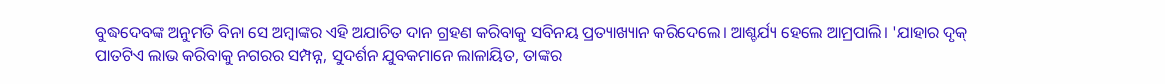ବୁଦ୍ଧଦେବଙ୍କ ଅନୁମତି ବିନା ସେ ଅମ୍ବାଙ୍କର ଏହି ଅଯାଚିତ ଦାନ ଗ୍ରହଣ କରିବାକୁ ସବିନୟ ପ୍ରତ୍ୟାଖ୍ୟାନ କରିଦେଲେ। ଆଶ୍ଚର୍ଯ୍ୟ ହେଲେ ଆମ୍ରପାଲି। 'ଯାହାର ଦୃକ୍ ପାତଟିଏ ଲାଭ କରିବାକୁ ନଗରର ସମ୍ପନ୍ନ, ସୁଦର୍ଶନ ଯୁବକମାନେ ଲାଳାୟିତ, ତାଙ୍କର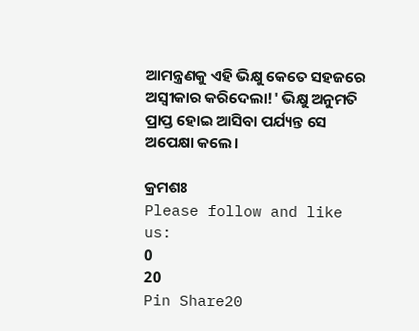ଆମନ୍ତ୍ରଣକୁ ଏହି ଭିକ୍ଷୁ କେତେ ସହଜରେ ଅସ୍ଵୀକାର କରିଦେଲା!' ଭିକ୍ଷୁ ଅନୁମତି ପ୍ରାପ୍ତ ହୋଇ ଆସିବା ପର୍ଯ୍ୟନ୍ତ ସେ ଅପେକ୍ଷା କଲେ।

କ୍ରମଶଃ
Please follow and like us:
0
20
Pin Share20